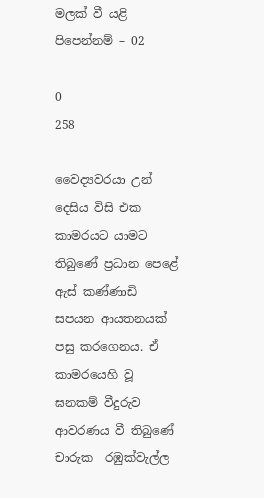මලක් වී යළි පිපෙන්නම් – 02

0
258

වෛද්‍යවරයා උන් දෙසිය විසි එක කාමරයට යාමට තිබුණේ ප්‍රධාන පෙළේ ඇස් කණ්ණාඩි සපයන ආයතනයක් පසු කරගෙනය. ඒ කාමරයෙහි වූ ඝනකම් වීදුරුව ආවරණය වී තිබුණේ චාරුක  රඹුක්වැල්ල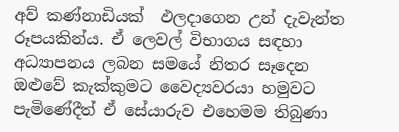අව් කණ්නාඩියක්  ඵලදාගෙන උන් දැවැන්ත රූපයකින්ය. ඒ ලෙවල් විභාගය සඳහා අධ්‍යාපනය ලබන සමයේ නිතර සෑදෙන ඔළුවේ කැක්කුමට වෛද්‍යවරයා හමුවට පැමිණේදීත් ඒ සේයාරුව එහෙමම තිබුණා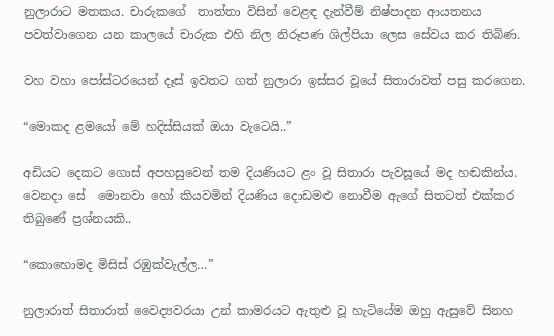නුලාරාට මතකය. චාරුකගේ  තාත්තා විසින් වෙළඳ දැන්වීම් නිෂ්පාදන ආයතනය පවත්වාගෙන යන කාලයේ චාරුක එහි නිල නිරූපණ ශිල්පියා ලෙස සේවය කර තිබිණ.

වහ වහා පෝස්ටරයෙන් දෑස් ඉවතට ගත් නුලාරා ඉස්සර වූයේ සිතාරාවත් පසු කරගෙන.

“මොකද ළමයෝ මේ හදිස්සියක් ඔයා වැටෙයි..”

අඩියට දෙකට ගොස් අපහසුවෙන් තම දියණියට ළං වූ සිතාරා පැවසූයේ මද හඬකින්ය. වෙනදා සේ  මොනවා හෝ කියවමින් දියණිය දොඩමළු නොවීම ඇගේ සිතටත් එක්කර තිබුණේ ප්‍රශ්නයකි..

“කොහොමද මිසිස් රඹුක්වැල්ල…”

නුලාරාත් සිතාරාත් වෛද්‍යවරයා උන් කාමරයට ඇතුළු වූ හැටියේම ඔහු ඇසුවේ සිනහ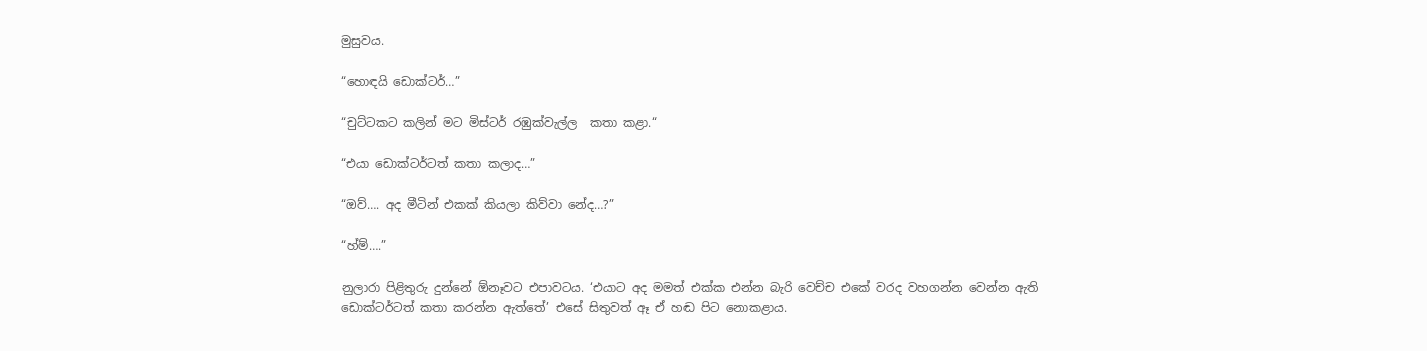මුසුවය.

“හොඳයි ඩොක්ටර්…”

“චුට්ටකට කලින් මට මිස්ටර් රඹුක්වැල්ල  කතා කළා.“

“එයා ඩොක්ටර්ටත් කතා කලාද…”

“ඔව්…. අද මීටින් එකක් කියලා කිව්වා නේද…?”

“හ්ම්….”

නුලාරා පිළිතුරු දුන්නේ ඕනෑවට එපාවටය. ‘එයාට අද මමත් එක්ක එන්න බැරි වෙච්ච එකේ වරද වහගන්න වෙන්න ඇති ඩොක්ටර්ටත් කතා කරන්න ඇත්තේ’ එසේ සිතුවත් ඈ ඒ හඬ පිට නොකළාය.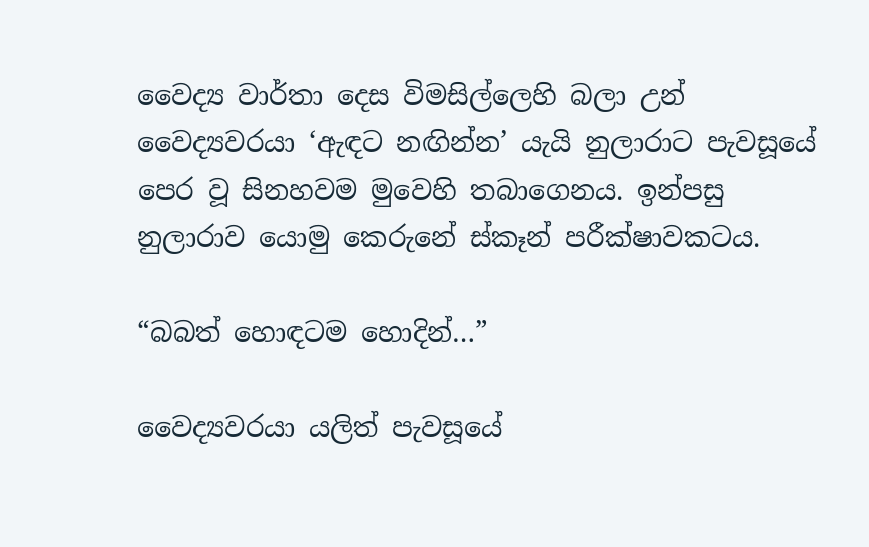වෛද්‍ය වාර්තා දෙස විමසිල්ලෙහි බලා උන්  වෛද්‍යවරයා ‘ඇඳට නඟින්න’ යැයි නුලාරාට පැවසූයේ පෙර වූ සිනහවම මුවෙහි තබාගෙනය. ඉන්පසු නුලාරාව යොමු කෙරුනේ ස්කෑන් පරීක්ෂාවකටය.

“බබත් හොඳටම හොදින්…”

වෛද්‍යවරයා යලිත් පැවසූයේ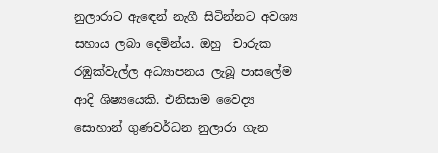නුලාරාට ඇඳෙන් නැගී සිටින්නට අවශ්‍ය සහාය ලබා දෙමින්ය. ඔහු  චාරුක රඹුක්වැල්ල අධ්‍යාපනය ලැබූ පාසලේම ආදි ශිෂ්‍යයෙකි. එනිසාම වෛද්‍ය සොහාන් ගුණවර්ධන නුලාරා ගැන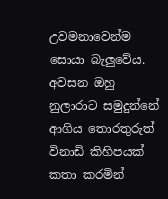උවමනාවෙන්ම සොයා බැලුවේය. අවසන ඔහු නුලාරාට සමුදුන්නේ ආගිය තොරතුරුත් විනාඩි කිහිපයක් කතා කරමින්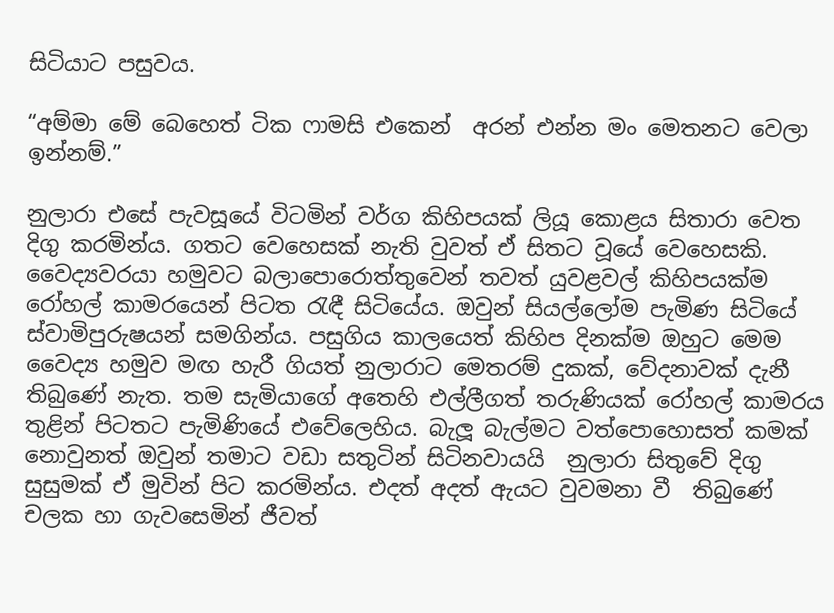සිටියාට පසුවය.

“අම්මා මේ බෙහෙත් ටික ෆාමසි එකෙන්  අරන් එන්න මං මෙතනට වෙලා ඉන්නම්.”

නුලාරා එසේ පැවසූයේ විටමින් වර්ග කිහිපයක් ලියූ කොළය සිතාරා වෙත දිගු කරමින්ය. ගතට වෙහෙසක් නැති වුවත් ඒ සිතට වූයේ වෙහෙසකි. වෛද්‍යවරයා හමුවට බලාපොරොත්තුවෙන් තවත් යුවළවල් කිහිපයක්ම රෝහල් කාමරයෙන් පිටත රැඳී සිටියේය. ඔවුන් සියල්ලෝම පැමිණ සිටියේ ස්වාමිපුරුෂයන් සමගින්ය. පසුගිය කාලයෙත් කිහිප දිනක්ම ඔහුට මෙම වෛද්‍ය හමුව මඟ හැරී ගියත් නුලාරාට මෙතරම් දුකක්, වේදනාවක් දැනී තිබුණේ නැත. තම සැමියාගේ අතෙහි එල්ලීගත් තරුණියක් රෝහල් කාමරය තුළින් පිටතට පැමිණියේ එවේලෙහිය. බැලූ බැල්මට වත්පොහොසත් කමක් නොවුනත් ඔවුන් තමාට වඩා සතුටින් සිටිනවායයි  නුලාරා සිතුවේ දිගු සුසුමක් ඒ මුවින් පිට කරමින්ය. එදත් අදත් ඇයට වුවමනා වී  තිබුණේ චලක හා ගැවසෙමින් ජීවත්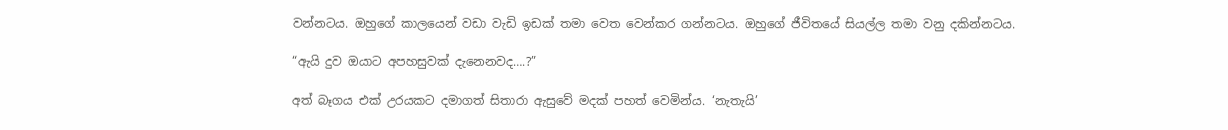වන්නටය. ඔහුගේ කාලයෙන් වඩා වැඩි ඉඩක් තමා වෙත වෙන්කර ගන්නටය. ඔහුගේ ජීවිතයේ සියල්ල තමා වනු දකින්නටය.

“ඇයි දුව ඔයාට අපහසුවක් දැනෙනවද….?”

අත් බෑගය එක් උරයකට දමාගත් සිතාරා ඇසුවේ මදක් පහත් වෙමින්ය. ‘නැතැයි’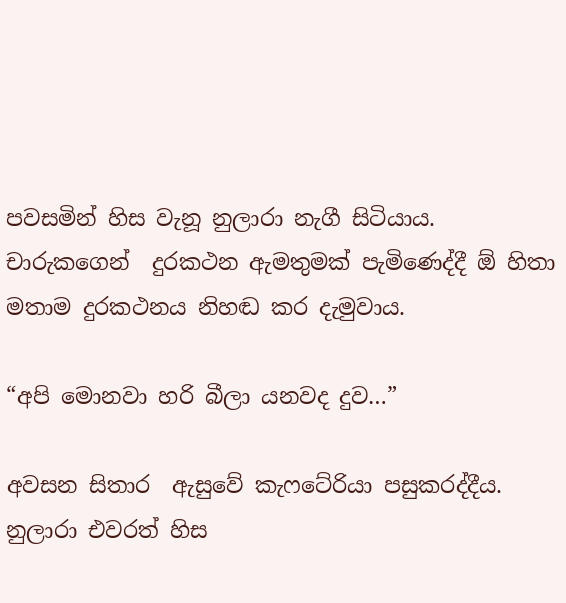පවසමින් හිස වැනූ නුලාරා නැගී සිටියාය. චාරුකගෙන්  දුරකථන ඇමතුමක් පැමිණෙද්දී ඕ හිතා මතාම දුරකථනය නිහඬ කර දැමුවාය.

“අපි මොනවා හරි බීලා යනවද දුව…”

අවසන සිතාර  ඇසුවේ කැෆටේරියා පසුකරද්දීය. නුලාරා එවරත් හිස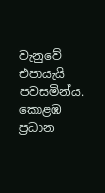වැනුවේ එපායැයි පවසමින්ය. කොළඹ ප්‍රධාන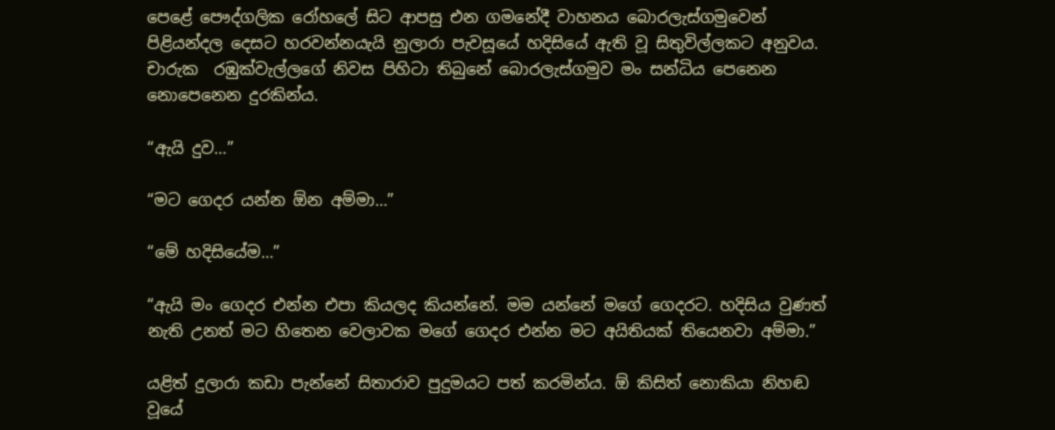පෙළේ පෞද්ගලික රෝහලේ සිට ආපසු එන ගමනේදී වාහනය බොරලැස්ගමුවෙන් පිළියන්දල දෙසට හරවන්නයැයි නුලාරා පැවසූයේ හදිසියේ ඇති වූ සිතුවිල්ලකට අනුවය. චාරුක  රඹුක්වැල්ලගේ නිවස පිහිටා තිබුනේ බොරලැස්ගමුව මං සන්ධිය පෙනෙන නොපෙනෙන දුරකින්ය.

“ඇයි දුව…”

“මට ගෙදර යන්න ඕන අම්මා…”

“මේ හදිසියේම…”

“ඇයි මං ගෙදර එන්න එපා කියලද කියන්නේ. මම යන්නේ මගේ ගෙදරට. හදිසිය වුණත් නැති උනත් මට හිතෙන වෙලාවක මගේ ගෙදර එන්න මට අයිතියක් තියෙනවා අම්මා.”

යළිත් දුලාරා කඩා පැන්නේ සිතාරාව පුදුමයට පත් කරමින්ය. ඕ කිසිත් නොකියා නිහඬ වූයේ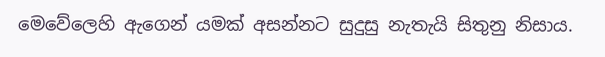මෙවේලෙහි ඇගෙන් යමක් අසන්නට සුදුසු නැතැයි සිතුනු නිසාය.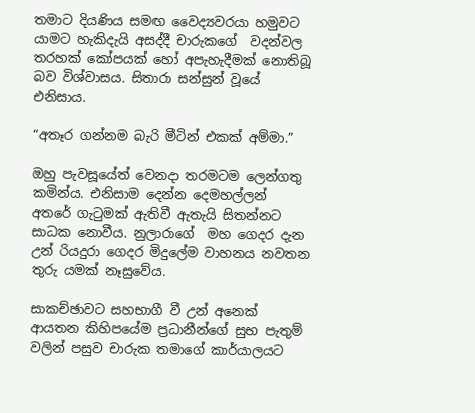තමාට දියණිය සමඟ වෛද්‍යවරයා හමුවට යාමට හැකිදැයි අසද්දී චාරුකගේ  වදන්වල  තරහක් කෝපයක් හෝ අපැහැදීමක් නොතිබූ බව විශ්වාසය. සිතාරා සන්සුන් වූයේ එනිසාය.

“අතෑර ගන්නම බැරි මීටින් එකක් අම්මා.”

ඔහු පැවසූයේත් වෙනදා තරමටම ලෙන්ගතු කමින්ය. එනිසාම දෙන්න දෙමහල්ලන් අතරේ ගැටුමක් ඇතිවී ඇතැයි සිතන්නට සාධක නොවීය. නුලාරාගේ  මහ ගෙදර දැන උන් රියදුරා ගෙදර මිදුලේම වාහනය නවතන තුරු යමක් නෑසුවේය.

සාකච්ඡාවට සහභාගී වී උන් අනෙක් ආයතන කිහිපයේම ප්‍රධානීන්ගේ සුභ පැතුම් වලින් පසුව චාරුක තමාගේ කාර්යාලයට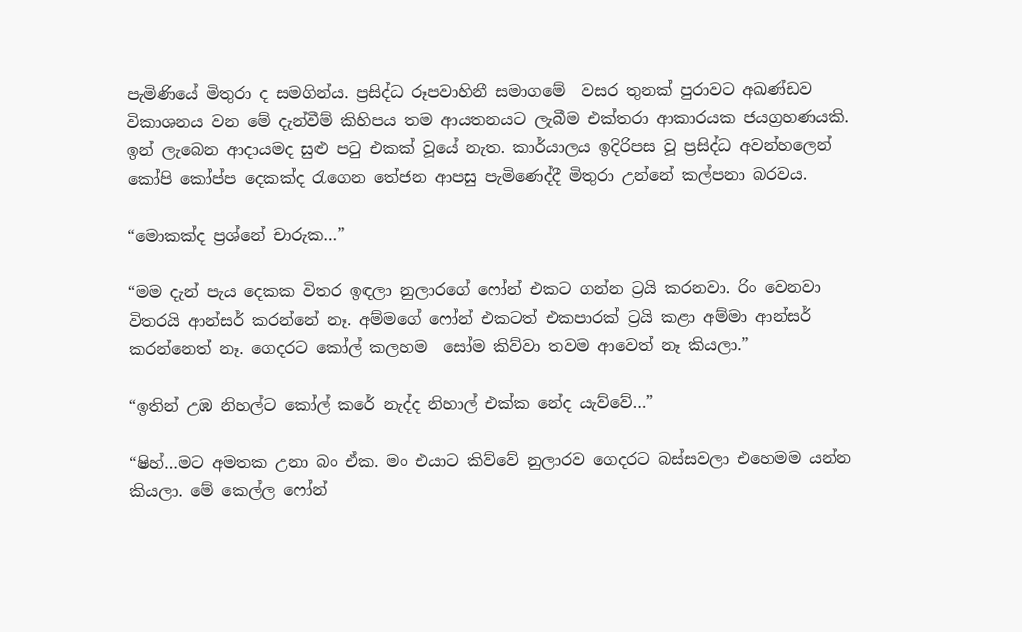පැමිණියේ මිතුරා ද සමගින්ය. ප්‍රසිද්ධ රූපවාහිනී සමාගමේ  වසර තුනක් පුරාවට අඛණ්ඩව විකාශනය වන මේ දැන්වීම් කිහිපය තම ආයතනයට ලැබීම එක්තරා ආකාරයක ජයග්‍රහණයකි. ඉන් ලැබෙන ආදායමද සුළු පටු එකක් වූයේ නැත. කාර්යාලය ඉදිරිපස වූ ප්‍රසිද්ධ අවන්හලෙන් කෝපි කෝප්ප දෙකක්ද රැගෙන තේජන ආපසු පැමිණෙද්දී මිතුරා උන්නේ කල්පනා බරවය.

“මොකක්ද ප්‍රශ්නේ චාරුක…”

“මම දැන් පැය දෙකක විතර ඉඳලා නුලාරගේ ෆෝන් එකට ගන්න ට්‍රයි කරනවා. රිං වෙනවා විතරයි ආන්සර් කරන්නේ නෑ. අම්මගේ ෆෝන් එකටත් එකපාරක් ට්‍රයි කළා අම්මා ආන්සර් කරන්නෙත් නෑ. ගෙදරට කෝල් කලහම  සෝම කිව්වා තවම ආවෙත් නෑ කියලා.”

“ඉතින් උඹ නිහල්ට කෝල් කරේ නැද්ද නිහාල් එක්ක නේද යැව්වේ…”

“ෂිහ්…මට අමතක උනා බං ඒක. මං එයාට කිව්වේ නුලාරව ගෙදරට බස්සවලා එහෙමම යන්න කියලා. මේ කෙල්ල ෆෝන්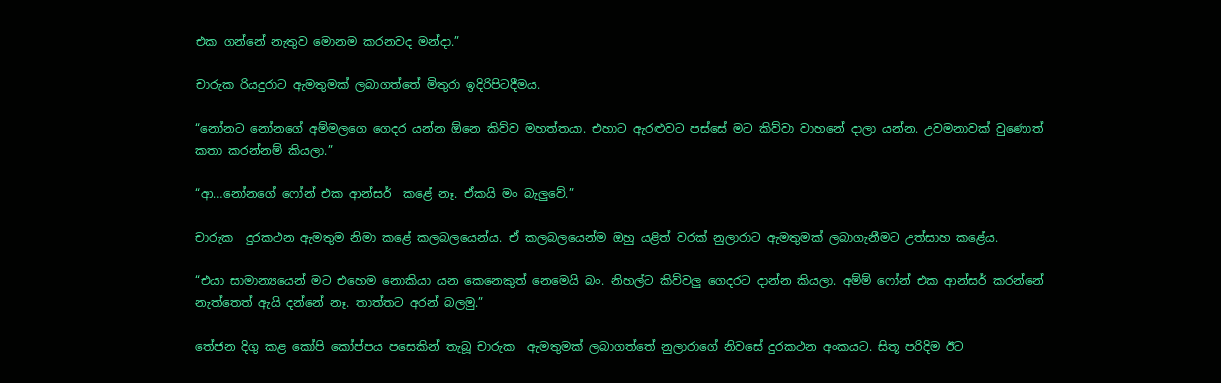එක ගන්නේ නැතුව මොනම කරනවද මන්දා.”

චාරුක රියදුරාට ඇමතුමක් ලබාගත්තේ මිතුරා ඉදිරිපිටදීමය.

“නෝනට නෝනගේ අම්මලගෙ ගෙදර යන්න ඕනෙ කිව්ව මහත්තයා. එහාට ඇරළුවට පස්සේ මට කිව්වා වාහනේ දාලා යන්න. උවමනාවක් වුණොත් කතා කරන්නම් කියලා.”

“ආ…නෝනගේ ෆෝන් එක ආන්සර්  කළේ නෑ. ඒකයි මං බැලුවේ.”

චාරුක  දුරකථන ඇමතුම නිමා කළේ කලබලයෙන්ය. ඒ කලබලයෙන්ම ඔහු යළිත් වරක් නුලාරාට ඇමතුමක් ලබාගැනීමට උත්සාහ කළේය.

“එයා සාමාන්‍යයෙන් මට එහෙම නොකියා යන කෙනෙකුත් නෙමෙයි බං. නිහල්ට කිව්වලු ගෙදරට දාන්න කියලා. අම්ම් ෆෝන් එක ආන්සර් කරන්නේ නැත්තෙත් ඇයි දන්නේ නෑ. තාත්තට අරන් බලමු.”

තේජන දිගු කළ කෝපි කෝප්පය පසෙකින් තැබූ චාරුක  ඇමතුමක් ලබාගත්තේ නුලාරාගේ නිවසේ දුරකථන අංකයට. සිතූ පරිදිම ඊට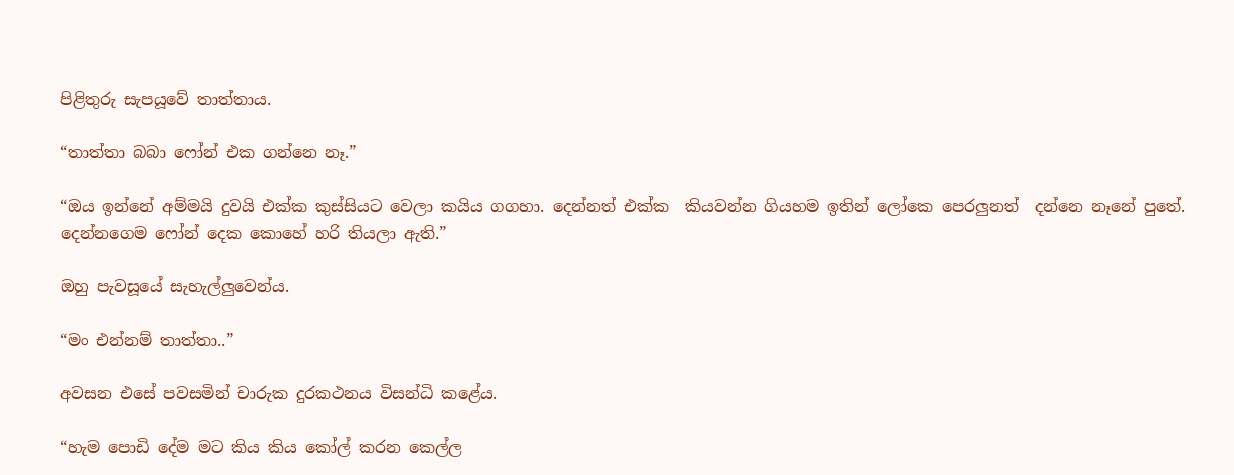පිළිතුරු සැපයූවේ තාත්තාය.

“තාත්තා බබා ෆෝන් එක ගන්නෙ නෑ.”

“ඔය ඉන්නේ අම්මයි දුවයි එක්ක කුස්සියට වෙලා කයිය ගගහා. දෙන්නත් එක්ක  කියවන්න ගියහම ඉතින් ලෝකෙ පෙරලුනත්  දන්නෙ නෑනේ පුතේ. දෙන්නගෙම ෆෝන් දෙක කොහේ හරි තියලා ඇති.”

ඔහු පැවසූයේ සැහැල්ලුවෙන්ය.

“මං එන්නම් තාත්තා..”

අවසන එසේ පවසමින් චාරුක දුරකථනය විසන්ධි කළේය.

“හැම පොඩි දේම මට කිය කිය කෝල් කරන කෙල්ල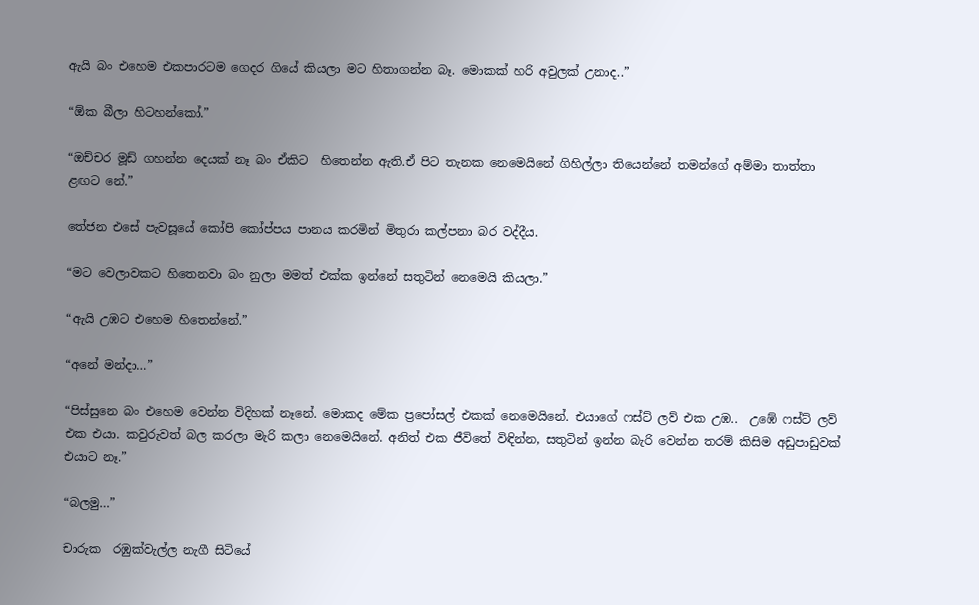ඇයි බං එහෙම එකපාරටම ගෙදර ගියේ කියලා මට හිතාගන්න බෑ. මොකක් හරි අවුලක් උනාද..”

“ඕක බීලා හිටහන්කෝ.”

“ඔච්චර මූඩ් ගහන්න දෙයක් නෑ බං ඒකිට  හිතෙන්න ඇති.ඒ පිට තැනක නෙමෙයිනේ ගිහිල්ලා තියෙන්නේ තමන්ගේ අම්මා තාත්තා ළඟට නේ.”

තේජන එසේ පැවසූයේ කෝපි කෝප්පය පානය කරමින් මිතුරා කල්පනා බර වද්දීය.

“මට වෙලාවකට හිතෙනවා බං නුලා මමත් එක්ක ඉන්නේ සතුටින් නෙමෙයි කියලා.”

“ඇයි උඹට එහෙම හිතෙන්නේ.”

“අනේ මන්දා…”

“පිස්සුනෙ බං එහෙම වෙන්න විදිහක් නෑනේ. මොකද මේක ප්‍රපෝසල් එකක් නෙමෙයිනේ. එයාගේ ෆස්ට් ලව් එක උඹ..  උඹේ ෆස්ට් ලව් එක එයා. කවුරුවත් බල කරලා මැරි කලා නෙමෙයිනේ. අනිත් එක ජීවිතේ විඳින්න, සතුටින් ඉන්න බැරි වෙන්න තරම් කිසිම අඩුපාඩුවක් එයාට නෑ.”

“බලමු…”

චාරුක  රඹුක්වැල්ල නැගී සිටියේ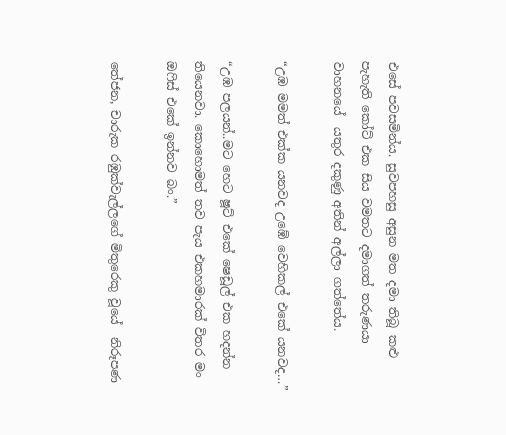එසේ පවසමින්ය. සුවපහසු අසුන මත දමා තිබූ කළු පැහැති කෝට් එක සිය වමතට දමාගත් තරුණයා වාහනයේ  යතුර දකුණු අතින් අල්ලා ගත්තේය.

“උඹ මමත් එක්ක යනවද උඹේ වෙහිකල් එකේ යනවද…”

“උඹ පලයන්..මට හෙට ෂූට් එකේ ෂෙඩූල් එක හදන්න තියෙනවා. කොහොමත් තව පැය එකහමාරක් විතර මං ඔෆිස් එකේ ඉන්නව බං.”

තේජන, චාරුක රඹුක්වැල්ලගේ මිතුරෙකු වූයේ  නිරූපණ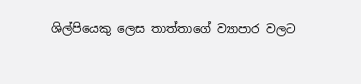ශිල්පියෙකු ලෙස තාත්තාගේ ව්‍යාපාර වලට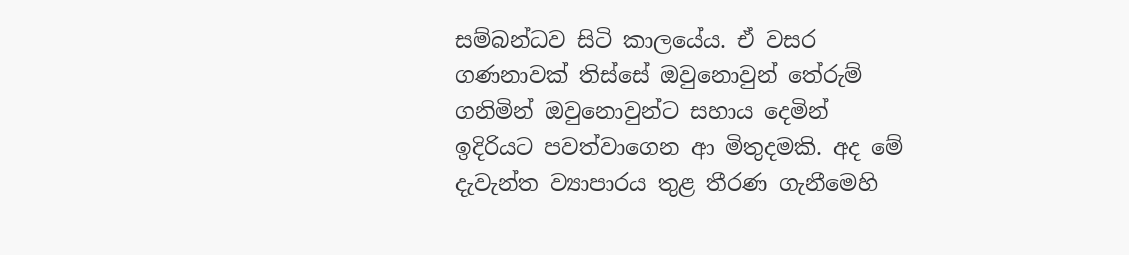සම්බන්ධව සිටි කාලයේය. ඒ වසර ගණනාවක් තිස්සේ ඔවුනොවුන් තේරුම් ගනිමින් ඔවුනොවුන්ට සහාය දෙමින් ඉදිරියට පවත්වාගෙන ආ මිතුදමකි. අද මේ දැවැන්ත ව්‍යාපාරය තුළ තීරණ ගැනීමෙහි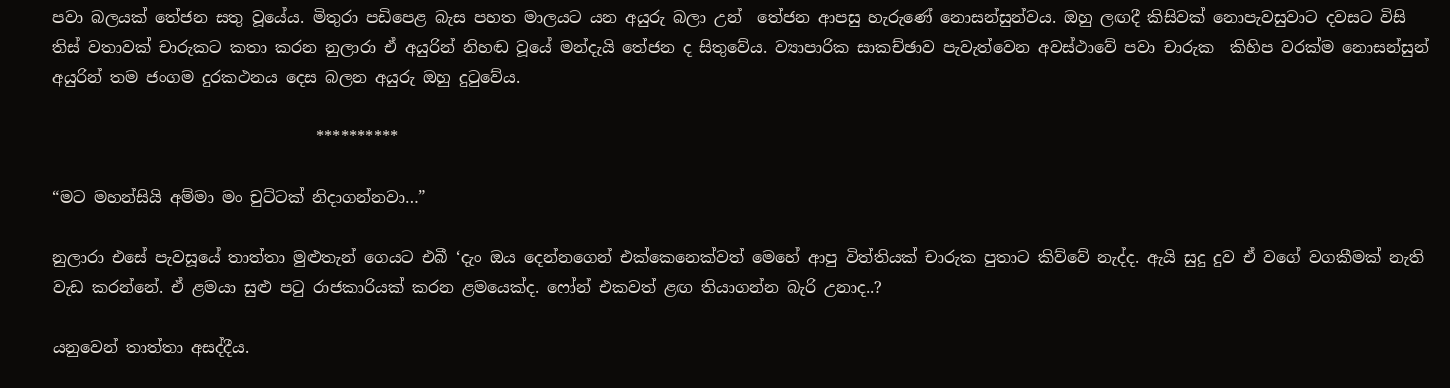පවා බලයක් තේජන සතු වූයේය. මිතුරා පඩිපෙළ බැස පහත මාලයට යන අයුරු බලා උන්  තේජන ආපසු හැරුණේ නොසන්සුන්වය. ඔහු ලඟදී කිසිවක් නොපැවසුවාට දවසට විසි තිස් වතාවක් චාරුකට කතා කරන නුලාරා ඒ අයුරින් නිහඬ වූයේ මන්දැයි තේජන ද සිතුවේය. ව්‍යාපාරික සාකච්ඡාව පැවැත්වෙන අවස්ථාවේ පවා චාරුක  කිහිප වරක්ම නොසන්සුන් අයුරින් තම ජංගම දුරකථනය දෙස බලන අයුරු ඔහු දුටුවේය.

                                 **********

“මට මහන්සියි අම්මා මං චුට්ටක් නිදාගන්නවා…”

නුලාරා එසේ පැවසූයේ තාත්තා මුළුතැන් ගෙයට එබී ‘දැං ඔය දෙන්නගෙන් එක්කෙනෙක්වත් මෙහේ ආපු විත්තියක් චාරුක පුතාට කිව්වේ නැද්ද. ඇයි සුදු දුව ඒ වගේ වගකීමක් නැති වැඩ කරන්නේ. ඒ ළමයා සුළු පටු රාජකාරියක් කරන ළමයෙක්ද. ෆෝන් එකවත් ළඟ තියාගන්න බැරි උනාද..?

යනුවෙන් තාත්තා අසද්දීය.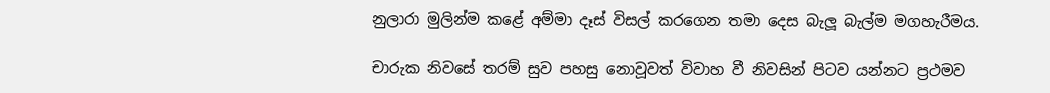නුලාරා මුලින්ම කළේ අම්මා දෑස් විසල් කරගෙන තමා දෙස බැලූ බැල්ම මගහැරීමය.

චාරුක නිවසේ තරම් සුව පහසු නොවූවත් විවාහ වී නිවසින් පිටව යන්නට ප්‍රථමව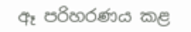ඈ පරිහරණය කළ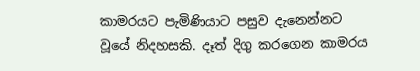කාමරයට පැමිණියාට පසුව දැනෙන්නට වූයේ නිදහසකි. දෑත් දිගු කරගෙන කාමරය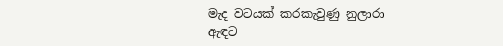මැද වටයක් කරකැවුණු නුලාරා ඇඳට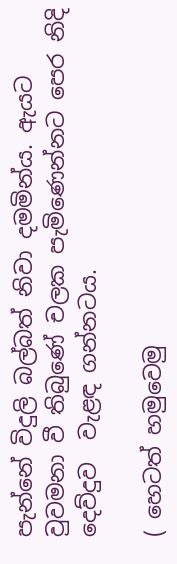පැන්නේ විදුලි බල්බත් නිවා දමමින්ය. ඇයට වුවමනා වී තිබුණේ චලක පැමිණෙන්නට පෙර නිදි දෙව්දුව  වැළඳ ගන්නටය.

( හෙටත් හමුවෙමු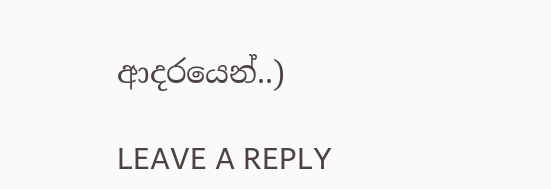ආදරයෙන්..)

LEAVE A REPLY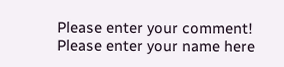Please enter your comment!
Please enter your name here